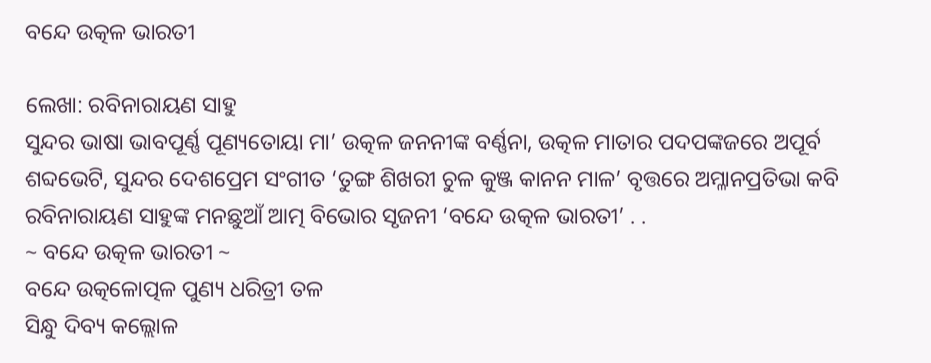ବନ୍ଦେ ଉତ୍କଳ ଭାରତୀ

ଲେଖା: ରବିନାରାୟଣ ସାହୁ
ସୁନ୍ଦର ଭାଷା ଭାବପୂର୍ଣ୍ଣ ପୂଣ୍ୟତୋୟା ମା’ ଉତ୍କଳ ଜନନୀଙ୍କ ବର୍ଣ୍ଣନା, ଉତ୍କଳ ମାତାର ପଦପଙ୍କଜରେ ଅପୂର୍ବ ଶବ୍ଦଭେଟି, ସୁନ୍ଦର ଦେଶପ୍ରେମ ସଂଗୀତ ‘ତୁଙ୍ଗ ଶିଖରୀ ଚୁଳ କୁଞ୍ଜ କାନନ ମାଳ’ ବୃତ୍ତରେ ଅମ୍ଳାନପ୍ରତିଭା କବି ରବିନାରାୟଣ ସାହୁଙ୍କ ମନଛୁଆଁ ଆତ୍ମ ବିଭୋର ସୃଜନୀ ‘ବନ୍ଦେ ଉତ୍କଳ ଭାରତୀ’ . .
~ ବନ୍ଦେ ଉତ୍କଳ ଭାରତୀ ~
ବନ୍ଦେ ଉତ୍କଳୋତ୍ପଳ ପୁଣ୍ୟ ଧରିତ୍ରୀ ତଳ
ସିନ୍ଧୁ ଦିବ୍ୟ କଲ୍ଲୋଳ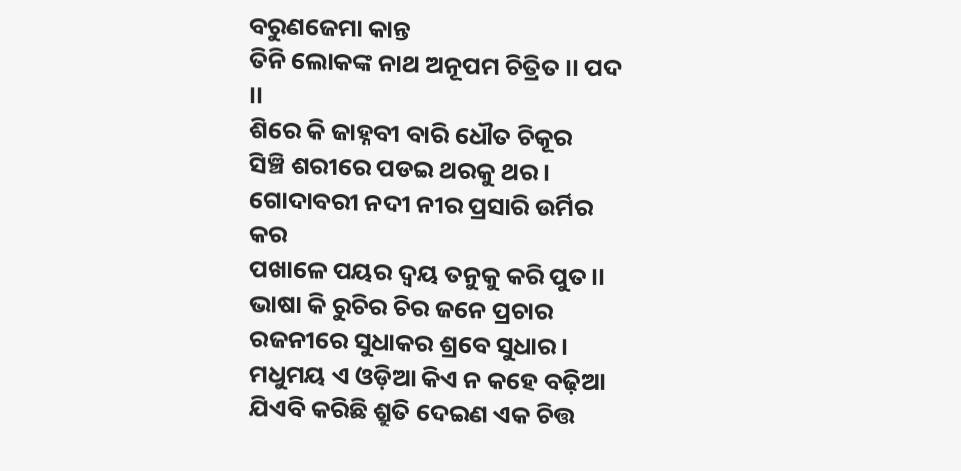ବରୁଣଜେମା କାନ୍ତ
ତିନି ଲୋକଙ୍କ ନାଥ ଅନୂପମ ଚିତ୍ରିତ ।। ପଦ ।।
ଶିରେ କି ଜାହ୍ନବୀ ବାରି ଧୌତ ଚିକୂର
ସିଞ୍ଚି ଶରୀରେ ପଡ‌ଇ ଥରକୁ ଥର।
ଗୋଦାବରୀ ନଦୀ ନୀର ପ୍ରସାରି ଉର୍ମିର କର
ପଖାଳେ ପୟର ଦ୍ୱୟ ତନୁକୁ କରି ପୁତ।।
ଭାଷା କି ରୁଚିର ଚିର ଜନେ ପ୍ରଚାର
ରଜନୀରେ ସୁଧାକର ଶ୍ରବେ ସୁଧାର।
ମଧୁମୟ ଏ ଓଡ଼ିଆ କିଏ ନ କହେ ବଢ଼ିଆ
ଯିଏବି କରିଛି ଶ୍ରୁତି ଦେଇଣ ଏକ ଚିତ୍ତ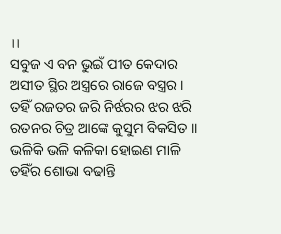।।
ସବୁଜ ଏ ବନ ଭୁଇଁ ପୀତ କେଦାର
ଅସୀତ ସ୍ଥିର ଅସ୍ତ୍ରରେ ରାଜେ ବସ୍ତ୍ରର।
ତହିଁ ରଜତର ଜରି ନିର୍ଝରର ଝର ଝରି
ରତନର ଚିତ୍ର ଆଙ୍କେ କୁସୁମ ବିକସିତ ।।
ଭଳିକି ଭଳି କଳିକା ହୋଇଣ ମାଳି
ତହିଁର ଶୋଭା ବଢାନ୍ତି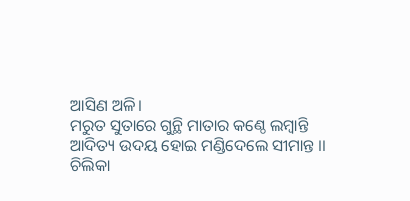ଆସିଣ ଅଳି।
ମରୁତ ସୁତାରେ ଗୁନ୍ଥି ମାତାର କଣ୍ଠେ ଲମ୍ବାନ୍ତି
ଆଦିତ୍ୟ ଉଦୟ ହୋଇ ମଣ୍ଡିଦେଲେ ସୀମାନ୍ତ ।।
ଚିଲିକା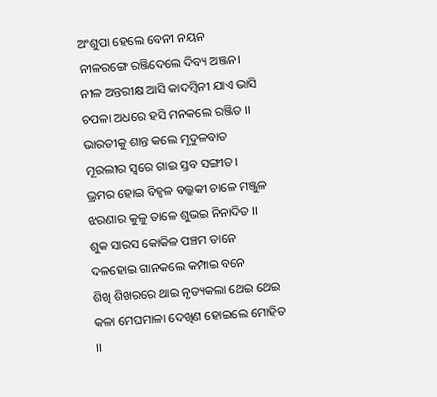ଅଂଶୁପା ହେଲେ ବେନୀ ନୟନ
ନୀଳରଙ୍ଗେ ରଞ୍ଜିଦେଲେ ଦିବ୍ୟ ଅଞ୍ଜନ।
ନୀଳ ଅନ୍ତରୀକ୍ଷ ଆସି କାଦମ୍ବିନୀ ଯାଏ ଭାସି
ଚପଳା ଅଧରେ ହସି ମନକଲେ ରଞ୍ଜିତ ।।
ଭାରତୀକୁ ଶାନ୍ତ କଲେ ମୃଦୁଳବାତ
ମୂରଲୀର ସ୍ୱରେ ଗାଇ ସ୍ତବ ସଙ୍ଗୀତ।
ଭ୍ରମର ହୋଇ ବିହ୍ୱଳ ବଲ୍କକୀ ଚାଳେ ମଞ୍ଜୁଳ
ଝରଣାର କୁଳୁ ତାଳେ ଶୁଭ‌ଇ ନିନାଦିତ ।।
ଶୁକ ସାରସ କୋକିଳ ପଞ୍ଚମ ତାନେ
ଦଳହୋଇ ଗାନକଲେ କମ୍ପାଇ ବନେ
ଶିଖି ଶିଖରରେ ଥାଇ ନୃତ୍ୟକଲା ଥେଇ ଥେଇ
କଳା ମେଘମାଳା ଦେଖିଣ ହୋଇଲେ ମୋହିତ ।।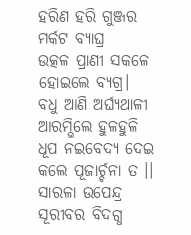ହରିଣ ହରି ଗୁଞ୍ଜର ମର୍କଟ ବ୍ୟାଘ୍ର
ଉତ୍କଳ ପ୍ରାଣୀ ସକଳେ ହୋଇଲେ ବ୍ୟଗ୍ର।
ବଧୁ ଆଣି ଅର୍ଘ୍ୟଥାଳୀ ଆରମ୍ଭିଲେ ହୁଳହୁଳି
ଧୂପ ନ‌ଇବେଦ୍ୟ ଦେଇ କଲେ ପୂଜାର୍ଚ୍ଚନା ତ ।।
ସାରଳା ଉପେନ୍ଦ୍ର ସୂରୀବର ବିଦଗ୍ଧ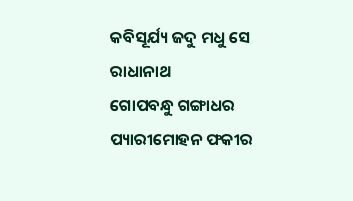କବିସୂର୍ଯ୍ୟ ଜଦୁ ମଧୁ ସେ ରାଧାନାଥ
ଗୋପବନ୍ଧୁ ଗଙ୍ଗାଧର ପ୍ୟାରୀମୋହନ ଫକୀର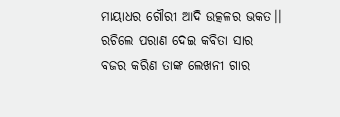ମାୟାଧର ଗୌରୀ ଆଦି ଉତ୍କଳର ଭକତ।।
ରଚିଲେ ପରାଣ ଦେଇ କବିତା ସାର
ବଜର କରିଣ ତାଙ୍କ ଲେଖନୀ ଗାର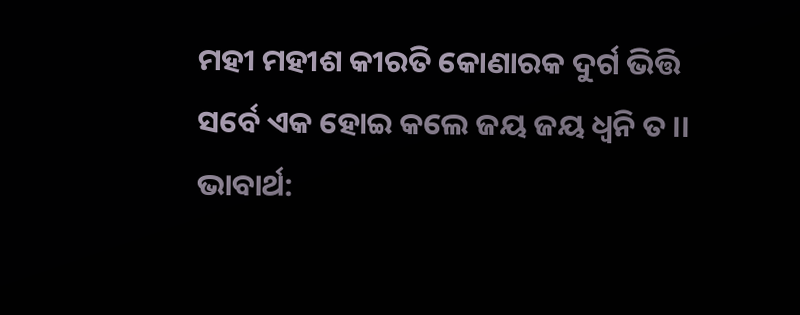ମହୀ ମହୀଶ କୀରତି କୋଣାରକ ଦୁର୍ଗ ଭିତ୍ତି
ସର୍ବେ ଏକ ହୋଇ କଲେ ଜୟ ଜୟ ଧ୍ୱନି ତ ।।
ଭାବାର୍ଥ: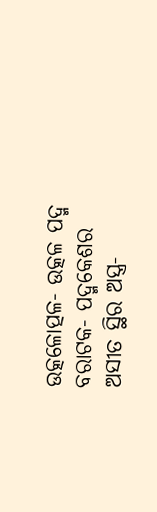ଉତ୍କଳୋତ୍ପଳ- ଉତ୍କଳ ପଦ୍ମ
ବରାଟକ- ପଦ୍ମକେଶର
ଅସୀତ ସ୍ଥିର ଅସ୍ତ୍ର-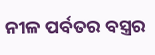ନୀଳ ପର୍ବତର ବସ୍ତ୍ରର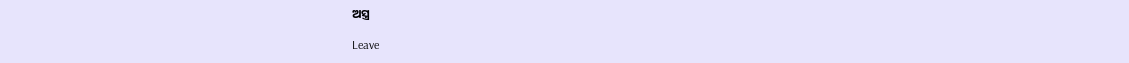ଅସ୍ତ୍ର

Leave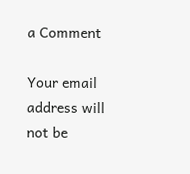a Comment

Your email address will not be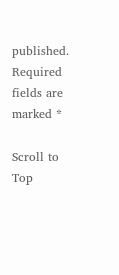published. Required fields are marked *

Scroll to Top